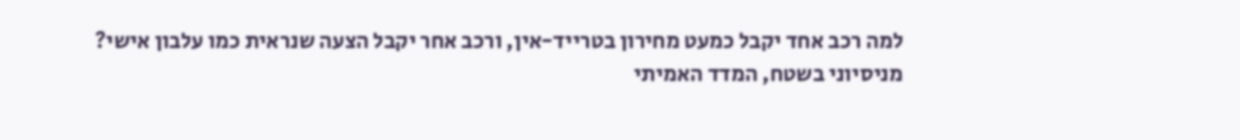למה רכב אחד יקבל כמעט מחירון בטרייד-אין, ורכב אחר יקבל הצעה שנראית כמו עלבון אישי?
מניסיוני בשטח, המדד האמיתי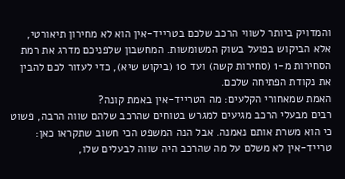והמדויק ביותר לשווי הרכב שלכם בטרייד-אין הוא לא מחירון תיאורטי, אלא הביקוש בפועל בשוק המשומשות. המחשבון שלפניכם מדרג את רמת הסחירות מ-1 (סחירות קשה) ועד 10 (ביקוש שיא), כדי לעזור לכם להבין את נקודת הפתיחה שלכם.
האמת שמאחורי הקלעים: מה הטרייד-אין באמת קונה?
רבים מבעלי הרכב מגיעים למגרש בטוחים שהרכב שלהם שווה הרבה, פשוט כי הוא משרת אותם נאמנה. אבל הנה המשפט הכי חשוב שתקראו כאן:
טרייד-אין לא משלם על מה שהרכב היה שווה לבעלים שלו,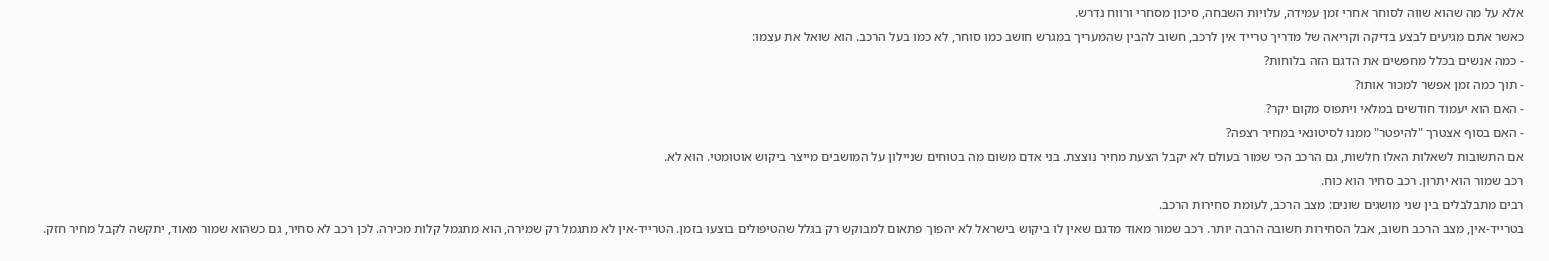אלא על מה שהוא שווה לסוחר אחרי זמן עמידה, עלויות השבחה, סיכון מסחרי ורווח נדרש.
כאשר אתם מגיעים לבצע בדיקה וקריאה של מדריך טרייד אין לרכב, חשוב להבין שהמעריך במגרש חושב כמו סוחר, לא כמו בעל הרכב. הוא שואל את עצמו:
- כמה אנשים בכלל מחפשים את הדגם הזה בלוחות?
- תוך כמה זמן אפשר למכור אותו?
- האם הוא יעמוד חודשים במלאי ויתפוס מקום יקר?
- האם בסוף אצטרך "להיפטר" ממנו לסיטונאי במחיר רצפה?
אם התשובות לשאלות האלו חלשות, גם הרכב הכי שמור בעולם לא יקבל הצעת מחיר נוצצת. בני אדם משום מה בטוחים שניילון על המושבים מייצר ביקוש אוטומטי. הוא לא.
רכב שמור הוא יתרון. רכב סחיר הוא כוח.
רבים מתבלבלים בין שני מושגים שונים: מצב הרכב, לעומת סחירות הרכב.
בטרייד-אין, מצב הרכב חשוב, אבל הסחירות חשובה הרבה יותר. רכב שמור מאוד מדגם שאין לו ביקוש בישראל לא יהפוך פתאום למבוקש רק בגלל שהטיפולים בוצעו בזמן. הטרייד-אין לא מתגמל רק שמירה, הוא מתגמל קלות מכירה. לכן רכב לא סחיר, גם כשהוא שמור מאוד, יתקשה לקבל מחיר חזק.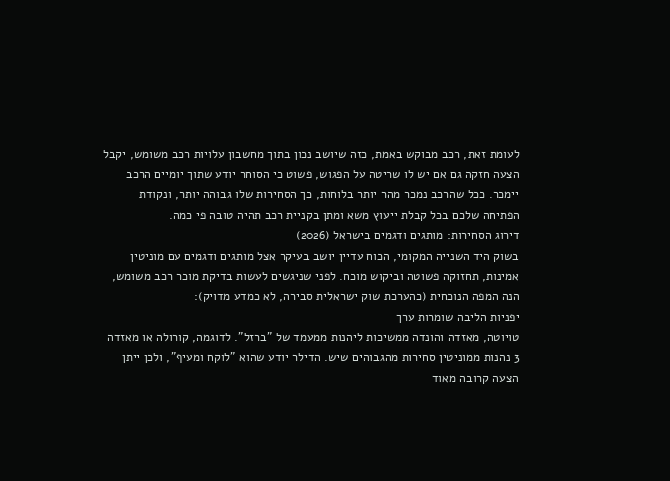לעומת זאת, רכב מבוקש באמת, כזה שיושב נכון בתוך מחשבון עלויות רכב משומש, יקבל הצעה חזקה גם אם יש לו שריטה על הפגוש, פשוט כי הסוחר יודע שתוך יומיים הרכב יימכר. ככל שהרכב נמכר מהר יותר בלוחות, כך הסחירות שלו גבוהה יותר, ונקודת הפתיחה שלכם בכל קבלת ייעוץ משא ומתן בקניית רכב תהיה טובה פי כמה.
דירוג הסחירות: מותגים ודגמים בישראל (2026)
בשוק היד השנייה המקומי, הכוח עדיין יושב בעיקר אצל מותגים ודגמים עם מוניטין אמינות, תחזוקה פשוטה וביקוש מוכח. לפני שניגשים לעשות בדיקת מוכר רכב משומש, הנה המפה הנוכחית (כהערכת שוק ישראלית סבירה, לא כמדע מדויק):
יפניות הליבה שומרות ערך
טויוטה, מאזדה והונדה ממשיכות ליהנות ממעמד של "ברזל". לדוגמה, קורולה או מאזדה 3 נהנות ממוניטין סחירות מהגבוהים שיש. הדילר יודע שהוא "לוקח ומעיף", ולכן ייתן הצעה קרובה מאוד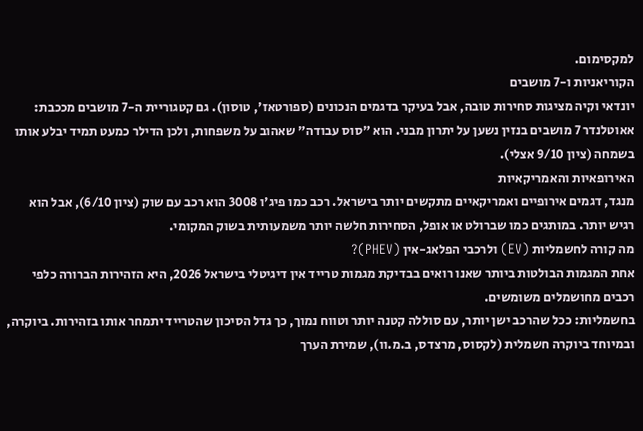למקסימום.
הקוריאניות ו-7 מושבים
יונדאי וקיה מציגות סחירות טובה, אבל בעיקר בדגמים הנכונים (ספורטאז', טוסון). גם קטגוריית ה-7 מושבים מככבת: אאוטלנדר 7 מושבים בנזין נשען על יתרון מבני. הוא "סוס עבודה" שאהוב על משפחות, ולכן הדילר כמעט תמיד יבלע אותו בשמחה (ציון 9/10 אצלי).
האירופאיות והאמריקאיות
מנגד, דגמים אירופיים ואמריקאיים מתקשים יותר בישראל. רכב כמו פיג'ו 3008 הוא רכב עם שוק (ציון 6/10), אבל הוא רגיש יותר. במותגים כמו שברולט או אופל, הסחירות חלשה יותר משמעותית בשוק המקומי.
מה קורה לחשמליות (EV) ולרכבי הפלאג-אין (PHEV)?
אחת המגמות הבולטות ביותר שאנו רואים בבדיקת מגמות טרייד אין דיגיטלי בישראל 2026, היא הזהירות הברורה כלפי רכבים מחושמלים משומשים.
בחשמליות: ככל שהרכב ישן יותר, עם סוללה קטנה יותר וטווח נמוך, כך גדל הסיכון שהטרייד יתמחר אותו בזהירות. ביוקרה, ובמיוחד ביוקרה חשמלית (לקסוס, מרצדס, ב.מ.וו), שמירת הערך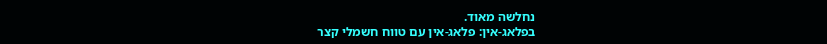נחלשה מאוד.
בפלאג-אין: פלאג-אין עם טווח חשמלי קצר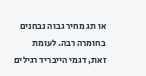או תג מחיר גבוה נבחנים בחומרה רבה. לעומת זאת, דגמי הייבריד רגילים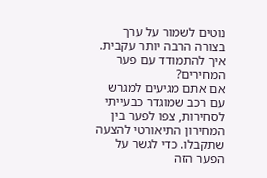נוטים לשמור על ערך בצורה הרבה יותר עקבית.
איך להתמודד עם פער המחירים?
אם אתם מגיעים למגרש עם רכב שמוגדר כבעייתי לסחירות, צפו לפער בין המחירון התיאורטי להצעה שתקבלו. כדי לגשר על הפער הזה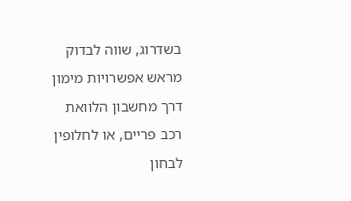בשדרוג, שווה לבדוק מראש אפשרויות מימון דרך מחשבון הלוואת רכב פריים, או לחלופין לבחון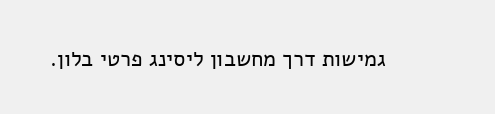גמישות דרך מחשבון ליסינג פרטי בלון.